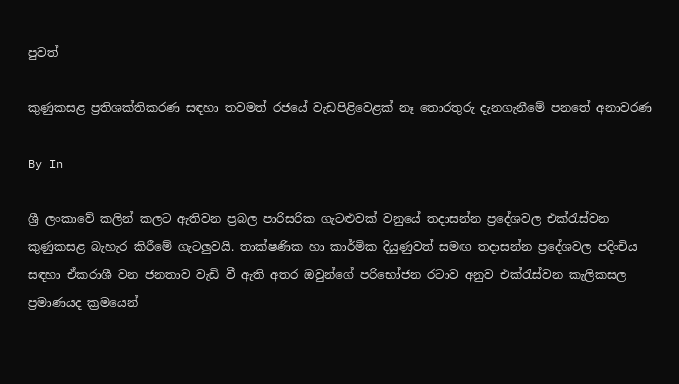පුවත්

කුණුකසළ ප්‍රතිශක්තිකරණ සඳහා තවමත් රජයේ වැඩපිළිවෙළක් නෑ තොරතුරු දැනගැනීමේ පනතේ අනාවරණ

By In

ශ්‍රී ලංකාවේ කලින් කලට ඇතිවන ප්‍රබල පාරිසරික ගැටළුවක් වනුයේ තදාසන්න ප්‍රදේශවල එක්රැස්වන කුණුකසළ බැහැර කිරීමේ ගැටලුවයි. තාක්ෂණික හා කාර්මික දියුණුවත් සමඟ තදාසන්න ප්‍රදේශවල පදිංචිය සඳහා ඒකරාශී වන ජනතාව වැඩි වී ඇති අතර ඔවුන්ගේ පරිභෝජන රටාව අනුව එක්රැස්වන කැලිකසල ප්‍රමාණයද ක්‍රමයෙන්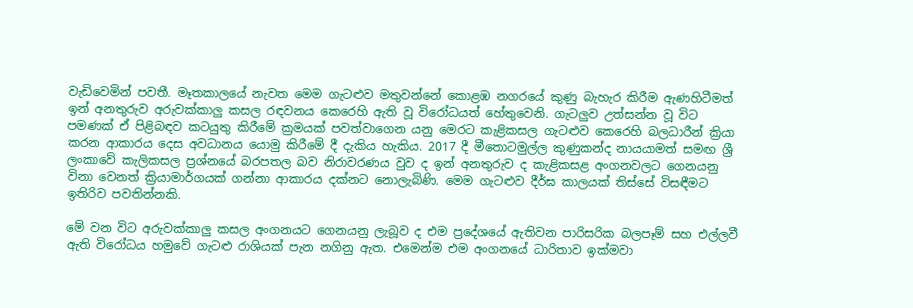වැඩිවෙමින් පවතී. මෑතකාලයේ නැවත මෙම ගැටළුව මතුවන්නේ කොළඹ නගරයේ කුණු බැහැර කිරීම ඇණහිටීමත් ඉන් අනතුරුව අරුවක්කාලු කසල රඳවනය කෙරෙහි ඇති වූ විරෝධයත් හේතුවෙනි. ගැටලුව උත්සන්න වූ විට පමණක් ඒ පිළිබඳව කටයුතු කිරීමේ ක්‍රමයක් පවත්වාගෙන යනු මෙරට කැළිකසල ගැටළුව කෙරෙහි බලධාරීන් ක්‍රියා කරන ආකාරය දෙස අවධානය යොමු කිරීමේ දී දැකිය හැකිය. 2017 දී මීතොටමුල්ල කුණුකන්ද නායයාමත් සමඟ ශ්‍රී ලංකාවේ කැලිකසල ප්‍රශ්නයේ බරපතල බව නිරාවරණය වුව ද ඉන් අනතුරුව ද කැළිකසළ අංගනවලට ගෙනයනු විනා වෙනත් ක්‍රියාමාර්ගයක් ගන්නා ආකාරය දක්නට නොලැබිණි. මෙම ගැටළුව දීර්ඝ කාලයක් තිස්සේ විසඳීමට ඉතිරිව පවතින්නකි.

මේ වන විට අරුවක්කාලු කසල අංගනයට ගෙනයනු ලැබූව ද එම ප්‍රදේශයේ ඇතිවන පාරිසරික බලපෑම් සහ එල්ලවී ඇති විරෝධය හමුවේ ගැටළු රාශියක් පැන නගිනු ඇත. එමෙන්ම එම අංගනයේ ධාරිතාව ඉක්මවා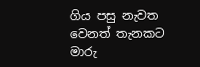ගිය පසු නැවත වෙනත් තැනකට මාරු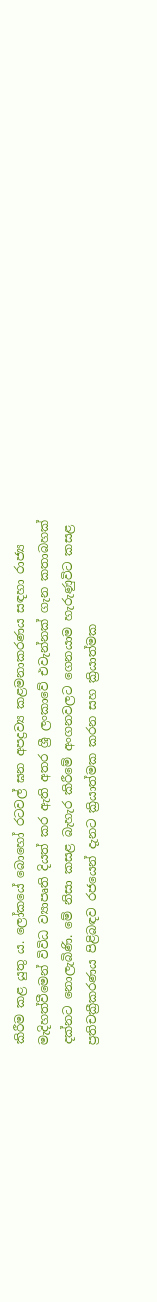කිරීම කළ යුතු ය. ලෝකයේ බොහෝ රටවල් ඝන අපද්‍රව්‍ය කළමනාකරණය සඳහා රාජ්‍ය මැදිහත්වීමෙන් විවිධ ව්‍යාපෘති දියත් කර ඇති අතර ශ්‍රී ලංකාවේ එවැන්නක් ගැන කතාබහක් දක්නට නොලැබිණි. මේ නිසා කසළ බැහැර කිරීමේ අංගනවලට ගෙනයාම හැරුණුවිට කසළ ප්‍රතිචක්‍රීකරණය පිළිබඳව රජයෙන් දැනට ක්‍රියාත්මක කරන සහ ක්‍රියාත්මක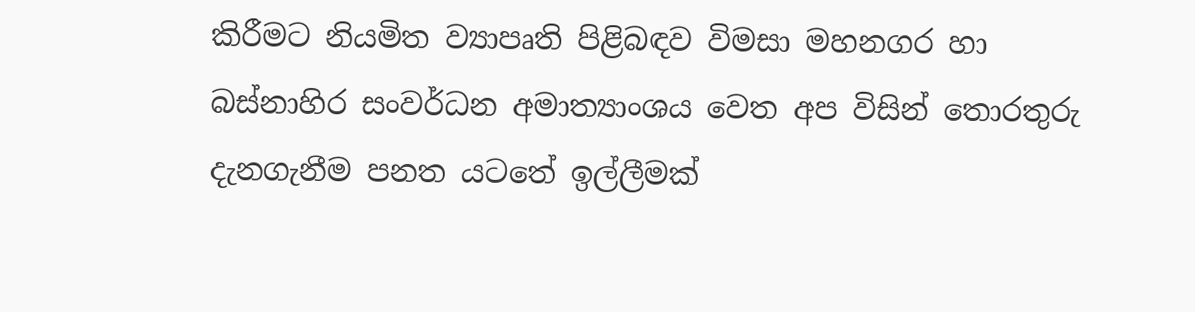කිරීමට නියමිත ව්‍යාපෘති පිළිබඳව විමසා මහනගර හා බස්නාහිර සංවර්ධන අමාත්‍යාංශය වෙත අප විසින් තොරතුරු දැනගැනීම පනත යටතේ ඉල්ලීමක්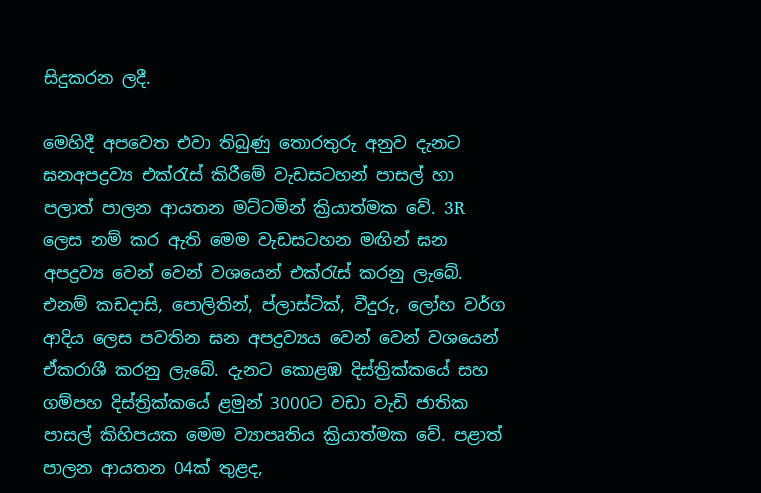සිදුකරන ලදී.

මෙහිදී අපවෙත එවා තිබුණු තොරතුරු අනුව දැනට ඝනඅපද්‍රව්‍ය එක්රැස් කිරීමේ වැඩසටහන් පාසල් හා පලාත් පාලන ආයතන මට්ටමින් ක්‍රියාත්මක වේ. 3R ලෙස නම් කර ඇති මෙම වැඩසටහන මඟින් ඝන අපද්‍රව්‍ය වෙන් වෙන් වශයෙන් එක්රැස් කරනු ලැබේ. එනම් කඩදාසි, පොලිතින්, ප්ලාස්ටික්, වීදුරු, ලෝහ වර්ග ආදිය ලෙස පවතින ඝන අපද්‍රව්‍යය වෙන් වෙන් වශයෙන් ඒකරාශී කරනු ලැබේ. දැනට කොළඹ දිස්ත්‍රික්කයේ සහ ගම්පහ දිස්ත්‍රික්කයේ ළමුන් 3000ට වඩා වැඩි ජාතික පාසල් කිහිපයක මෙම ව්‍යාපෘතිය ක්‍රියාත්මක වේ. පළාත් පාලන ආයතන 04ක් තුළද,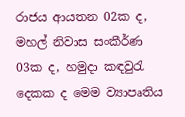රාජය ආයතන 02ක ද, මහල් නිවාස සංකීර්ණ 03ක ද, හමුදා කඳවුරැ දෙකක ද මෙම ව්‍යාපෘතිය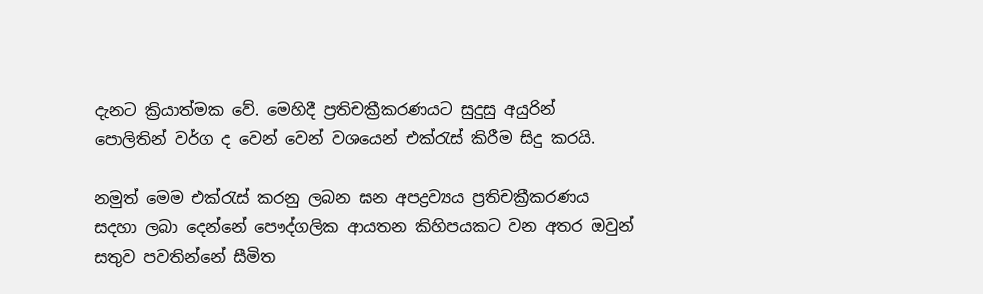දැනට ක්‍රියාත්මක වේ. මෙහිදී ප්‍රතිචක්‍රීකරණයට සුදුසු අයුරින් පොලිතින් වර්ග ද වෙන් වෙන් වශයෙන් එක්රැස් කිරීම සිදු කරයි.

නමුත් මෙම එක්රැස් කරනු ලබන ඝන අපද්‍රව්‍යය ප්‍රතිචක්‍රීකරණය සදහා ලබා දෙන්නේ පෞද්ගලික ආයතන කිහිපයකට වන අතර ඔවුන් සතුව පවතින්නේ සීමිත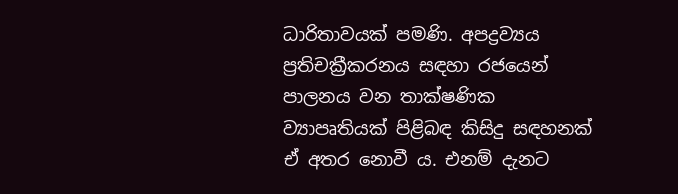ධාරිතාවයක් පමණි. අපද්‍රව්‍යය ප්‍රතිචක්‍රීකරනය සඳහා රජයෙන් පාලනය වන තාක්ෂණික ව්‍යාපෘතියක් පිළිබඳ කිසිදු සඳහනක් ඒ අතර නොවී ය. එනම් දැනට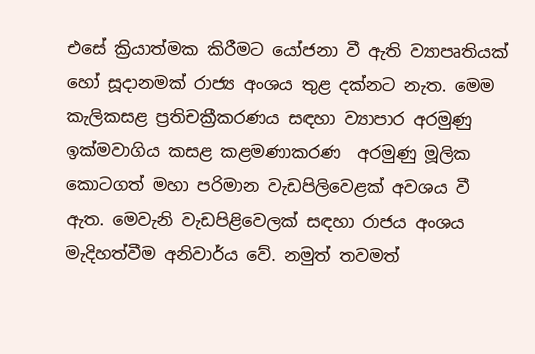එසේ ක්‍රියාත්මක කිරීමට යෝජනා වී ඇති ව්‍යාපෘතියක් හෝ සූදානමක් රාජ්‍ය අංශය තුළ දක්නට නැත. මෙම කැලිකසළ ප්‍රතිචක්‍රීකරණය සඳහා ව්‍යාපාර අරමුණු ඉක්මවාගිය කසළ කළමණාකරණ  අරමුණු මූලික කොටගත් මහා පරිමාන වැඩපිලිවෙළක් අවශය වී ඇත. මෙවැනි වැඩපිළිවෙලක් සඳහා රාජය අංශය මැදිහත්වීම අනිවාර්ය වේ. නමුත් තවමත්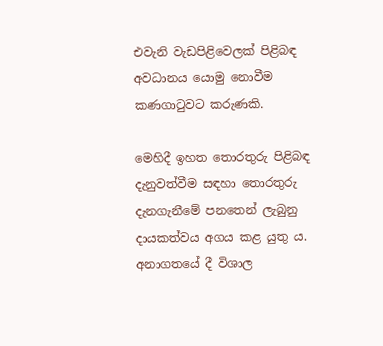එවැනි වැඩපිළිවෙලක් පිළිබඳ අවධානය යොමු නොවීම කණගාටුවට කරුණකි.

මෙහිදී ඉහත තොරතුරු පිළිබඳ දැනුවත්වීම සඳහා තොරතුරු දැනගැනීමේ පනතෙන් ලැබුනු දායකත්වය අගය කළ යුතු ය. අනාගතයේ දී විශාල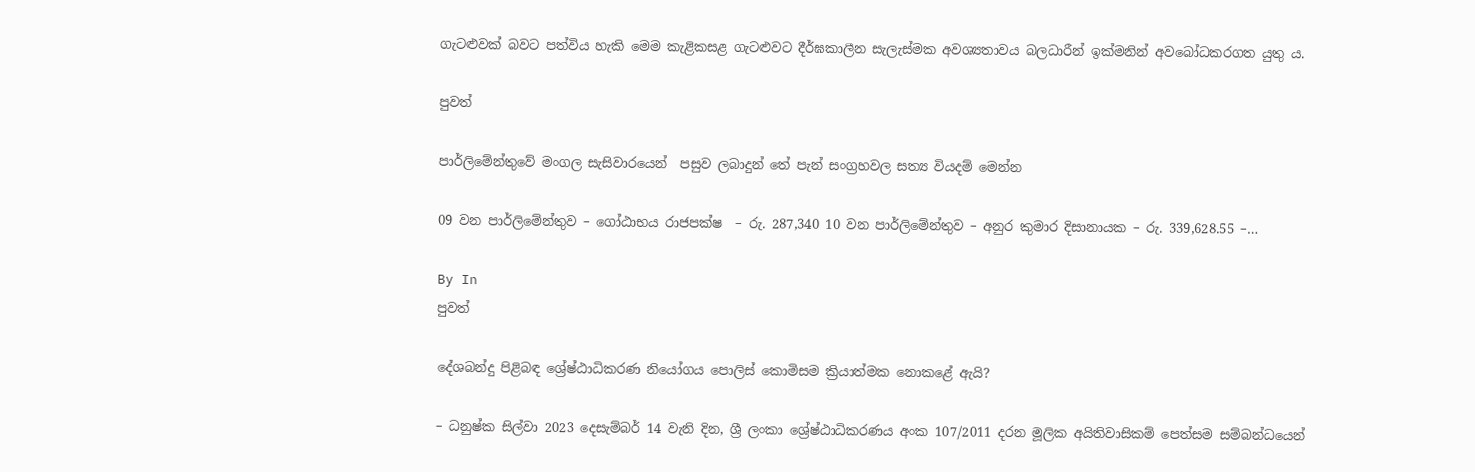ගැටළුවක් බවට පත්විය හැකි මෙම කැළිකසළ ගැටළුවට දීර්ඝකාලීන සැලැස්මක අවශ්‍යතාවය බලධාරීන් ඉක්මනින් අවබෝධකරගත යුතු ය.

පුවත්

පාර්ලිමේන්තුවේ මංගල සැසිවාරයෙන්  පසුව ලබාදුන් තේ පැන් සංග්‍රහවල සත්‍ය වියදම් මෙන්න

09 වන පාර්ලිමේන්තුව – ගෝඨාභය රාජපක්ෂ  – රු. 287,340 10 වන පාර්ලිමේන්තුව – අනුර කුමාර දිසානායක – රු. 339,628.55 –…

By In
පුවත්

දේශබන්දු පිළිබඳ ශ්‍රේෂ්ඨාධිකරණ නියෝගය පොලිස් කොමිසම ක්‍රියාත්මක නොකළේ ඇයි?

– ධනුෂ්ක සිල්වා 2023 දෙසැම්බර් 14 වැනි දින, ශ්‍රී ලංකා ශ්‍රේෂ්ඨාධිකරණය අංක 107/2011 දරන මූලික අයිතිවාසිකම් පෙත්සම සම්බන්ධයෙන්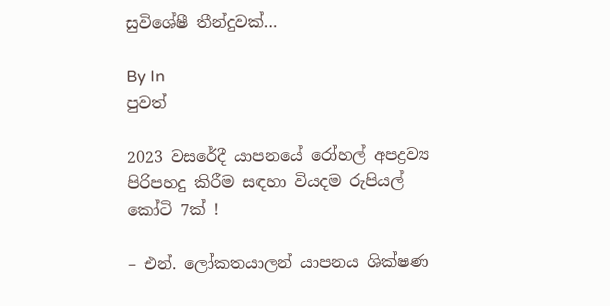සුවිශේෂී තීන්දුවක්…

By In
පුවත්

2023 වසරේදී යාපනයේ රෝහල් අපද්‍රව්‍ය පිරිපහදු කිරීම සඳහා වියදම රුපියල් කෝටි 7ක් !

– එන්. ලෝකතයාලන් යාපනය ශික්ෂණ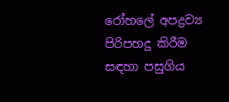රෝහලේ අපද්‍රව්‍ය පිරිපහදු කිරීම සඳහා පසුගිය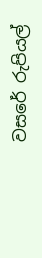වසරේ රුපියල්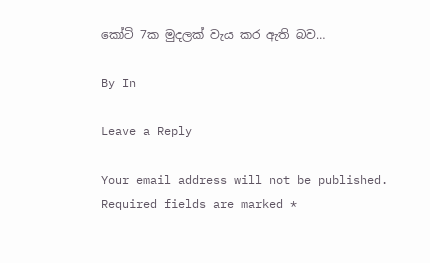කෝටි 7ක මුදලක් වැය කර ඇති බව…

By In

Leave a Reply

Your email address will not be published. Required fields are marked *